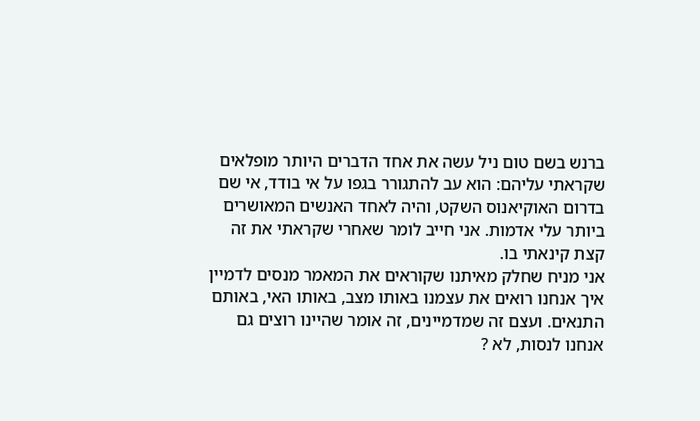ברנש בשם טום ניל עשה את אחד הדברים היותר מופלאים שקראתי עליהם: הוא עב להתגורר בגפו על אי בודד, אי שם בדרום האוקיאנוס השקט, והיה לאחד האנשים המאושרים ביותר עלי אדמות. אני חייב לומר שאחרי שקראתי את זה קצת קינאתי בו.
אני מניח שחלק מאיתנו שקוראים את המאמר מנסים לדמיין איך אנחנו רואים את עצמנו באותו מצב, באותו האי, באותם התנאים. ועצם זה שמדמיינים, זה אומר שהיינו רוצים גם אנחנו לנסות, לא ?